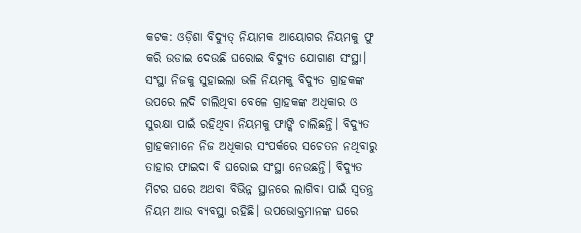କଟକ: ଓଡ଼ିଶା ବିଦ୍ୟୁତ୍ ନିୟାମକ ଆୟୋଗର ନିୟମକୁ ଫୁ କରି ଉଡାଇ ଦେଉଛି ଘରୋଇ ବିଦ୍ୟୁତ ଯୋଗାଣ ସଂସ୍ଥା। ସଂସ୍ଥା ନିଜକୁ ସୁହାଇଲା ଭଳି ନିୟମକୁ ବିଦ୍ୟୁତ ଗ୍ରାହକଙ୍କ ଉପରେ ଲଦି ଚାଲିଥିବା ବେଳେ ଗ୍ରାହକଙ୍କ ଅଧିକାର ଓ ସୁରକ୍ଷା ପାଇଁ ରହିଥିବା ନିୟମକୁ ଫାଙ୍କି ଚାଲିଛନ୍ତି। ବିଦ୍ୟୁତ ଗ୍ରାହକମାନେ ନିଜ ଅଧିକାର ସଂପର୍କରେ ସଚେତନ ନଥିବାରୁ ତାହାର ଫାଇଦା ବି ଘରୋଇ ସଂସ୍ଥା ନେଉଛନ୍ତି। ବିଦ୍ୟୁତ ମିଟର ଘରେ ଅଥବା ବିଭିନ୍ନ ସ୍ଥାନରେ ଲାଗିବା ପାଇଁ ସ୍ବତନ୍ତ୍ର ନିୟମ ଆଉ ବ୍ୟବସ୍ଥା ରହିଛି। ଉପଭୋକ୍ତମାନଙ୍କ ଘରେ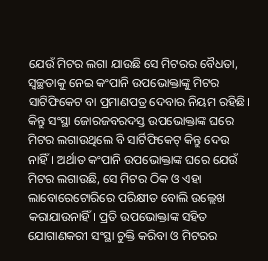ଯେଉଁ ମିଟର ଲଗା ଯାଉଛି ସେ ମିଟରର ବୈଧତା, ସ୍ବଚ୍ଛତାକୁ ନେଇ କଂପାନି ଉପଭୋକ୍ତାଙ୍କୁ ମିଟର ସାଟିଫିକେଟ ବା ପ୍ରମାଣପତ୍ର ଦେବାର ନିୟମ ରହିଛି। କିନ୍ତୁ ସଂସ୍ଥା ଜୋରଜବରଦସ୍ତ ଉପଭୋକ୍ତାଙ୍କ ଘରେ ମିଟର ଲଗାଉଥିଲେ ବି ସାର୍ଟିଫିକେଟ୍ କିନ୍ତୁ ଦେଉ ନାହିଁ। ଅର୍ଥାତ କଂପାନି ଉପଭୋକ୍ତାଙ୍କ ଘରେ ଯେଉଁ ମିଟର ଲଗାଉଛି, ସେ ମିଟର ଠିକ ଓ ଏହା ଲାବୋରେଟୋରିରେ ପରିକ୍ଷୀତ ବୋଲି ଉଲ୍ଲେଖ କରାଯାଉନାହିଁ। ପ୍ରତି ଉପଭୋକ୍ତାଙ୍କ ସହିତ ଯୋଗାଣକରୀ ସଂସ୍ଥା ଚୁକ୍ତି କରିବା ଓ ମିଟରର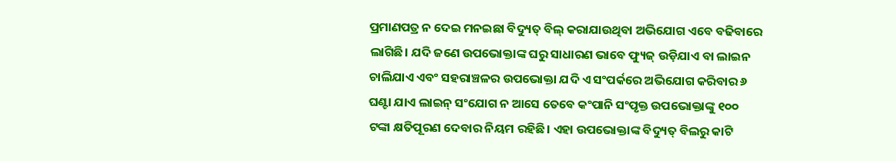ପ୍ରମାଣପତ୍ର ନ ଦେଇ ମନଇଛା ବିଦ୍ୟୁତ୍ ବିଲ୍ କରାଯାଉଥିବା ଅଭିଯୋଗ ଏବେ ବଢିବାରେ ଲାଗିଛି। ଯଦି ଜଣେ ଉପଭୋକ୍ତାଙ୍କ ଘରୁ ସାଧାରଣ ଭାବେ ଫ୍ୟୁଜ୍ ଉଡ଼ିଯାଏ ବା ଲାଇନ ଚାଲିଯାଏ ଏବଂ ସହରାଞ୍ଚଳର ଉପଭୋକ୍ତା ଯଦି ଏ ସଂପର୍କରେ ଅଭିଯୋଗ କରିବାର ୬ ଘଣ୍ଟା ଯାଏ ଲାଇନ୍ ସଂଯୋଗ ନ ଆସେ ତେବେ କଂପାନି ସଂପୃକ୍ତ ଉପଭୋକ୍ତାଙ୍କୁ ୧୦୦ ଟଙ୍କା କ୍ଷତିପୂରଣ ଦେବାର ନିୟମ ରହିଛି। ଏହା ଉପଭୋକ୍ତାଙ୍କ ବିଦ୍ୟୁତ୍ ବିଲରୁ କାଟି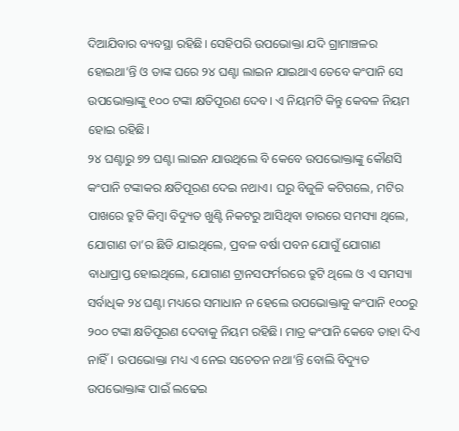ଦିଆଯିବାର ବ୍ୟବସ୍ଥା ରହିଛି। ସେହିପରି ଉପଭୋକ୍ତା ଯଦି ଗ୍ରାମାଞ୍ଚଳର ହୋଇଥା’ନ୍ତି ଓ ତାଙ୍କ ଘରେ ୨୪ ଘଣ୍ଟା ଲାଇନ ଯାଇଥାଏ ତେବେ କଂପାନି ସେ ଉପଭୋକ୍ତାଙ୍କୁ ୧୦୦ ଟଙ୍କା କ୍ଷତିପୂରଣ ଦେବ। ଏ ନିୟମଟି କିନ୍ତୁ କେବଳ ନିୟମ ହୋଇ ରହିଛି।
୨୪ ଘଣ୍ଟାରୁ ୭୨ ଘଣ୍ଟା ଲାଇନ ଯାଉଥିଲେ ବି କେବେ ଉପଭୋକ୍ତାଙ୍କୁ କୌଣସି କଂପାନି ଟଙ୍କାକର କ୍ଷତିପୂରଣ ଦେଇ ନଥାଏ। ଘରୁ ବିଜୁଳି କଟିଗଲେ, ମଟିର ପାଖରେ ତ୍ରୁଟି କିମ୍ବା ବିଦ୍ୟୁତ ଖୁଣ୍ଟି ନିକଟରୁ ଆସିଥିବା ତାରରେ ସମସ୍ୟା ଥିଲେ, ଯୋଗାଣ ତା’ର ଛିଡି ଯାଇଥିଲେ, ପ୍ରବଳ ବର୍ଷା ପବନ ଯୋଗୁଁ ଯୋଗାଣ ବାଧାପ୍ରାପ୍ତ ହୋଇଥିଲେ, ଯୋଗାଣ ଟ୍ରାନସଫର୍ମରରେ ତ୍ରୁଟି ଥିଲେ ଓ ଏ ସମସ୍ୟା ସର୍ବାଧିକ ୨୪ ଘଣ୍ଟା ମଧ୍ୟରେ ସମାଧାନ ନ ହେଲେ ଉପଭୋକ୍ତାକୁ କଂପାନି ୧୦୦ରୁ ୨୦୦ ଟଙ୍କା କ୍ଷତିପୂରଣ ଦେବାକୁ ନିୟମ ରହିଛି। ମାତ୍ର କଂପାନି କେବେ ତାହା ଦିଏ ନାହିଁ। ଉପଭୋକ୍ତା ମଧ୍ୟ ଏ ନେଇ ସଚେତନ ନଥା’ନ୍ତି ବୋଲି ବିଦ୍ୟୁତ ଉପଭୋକ୍ତାଙ୍କ ପାଇଁ ଲଢେଇ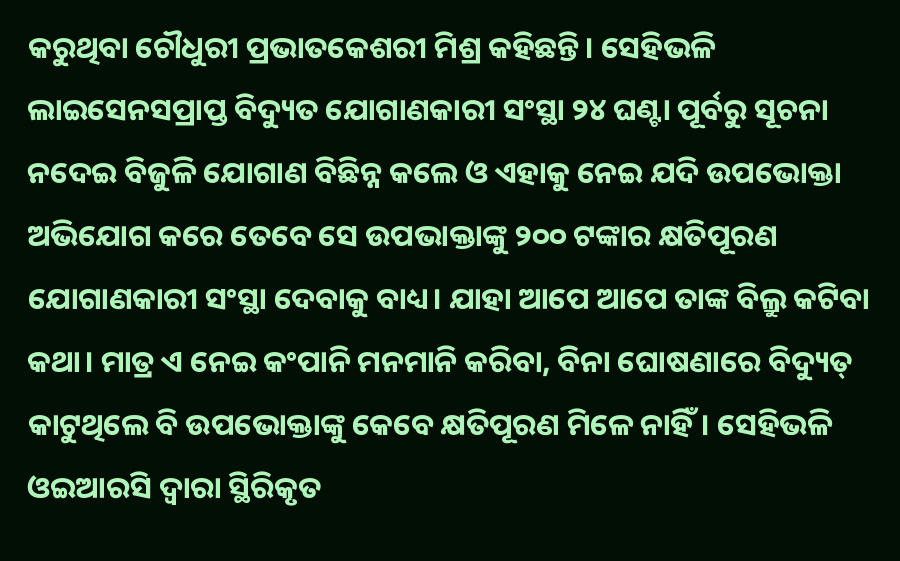କରୁଥିବା ଚୌଧୁରୀ ପ୍ରଭାତକେଶରୀ ମିଶ୍ର କହିଛନ୍ତି। ସେହିଭଳି ଲାଇସେନସପ୍ରାପ୍ତ ବିଦ୍ୟୁତ ଯୋଗାଣକାରୀ ସଂସ୍ଥା ୨୪ ଘଣ୍ଟା ପୂର୍ବରୁ ସୂଚନା ନଦେଇ ବିଜୁଳି ଯୋଗାଣ ବିଛିନ୍ନ କଲେ ଓ ଏହାକୁ ନେଇ ଯଦି ଉପଭୋକ୍ତା ଅଭିଯୋଗ କରେ ତେବେ ସେ ଉପଭାକ୍ତାଙ୍କୁ ୨୦୦ ଟଙ୍କାର କ୍ଷତିପୂରଣ ଯୋଗାଣକାରୀ ସଂସ୍ଥା ଦେବାକୁ ବାଧ୍ୟ। ଯାହା ଆପେ ଆପେ ତାଙ୍କ ବିଲ୍ରୁ କଟିବା କଥା। ମାତ୍ର ଏ ନେଇ କଂପାନି ମନମାନି କରିବା, ବିନା ଘୋଷଣାରେ ବିଦ୍ୟୁତ୍ କାଟୁଥିଲେ ବି ଉପଭୋକ୍ତାଙ୍କୁ କେବେ କ୍ଷତିପୂରଣ ମିଳେ ନାହିଁ। ସେହିଭଳି ଓଇଆରସି ଦ୍ବାରା ସ୍ଥିରିକୃତ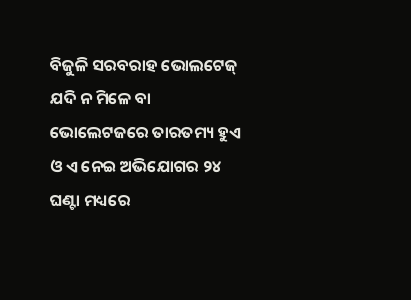ବିଜୁଳି ସରବରାହ ଭୋଲଟେଜ୍ ଯଦି ନ ମିଳେ ବା ଭୋଲେଟଜରେ ତାରତମ୍ୟ ହୁଏ ଓ ଏ ନେଇ ଅଭିଯୋଗର ୨୪ ଘଣ୍ଟା ମଧ୍ୟରେ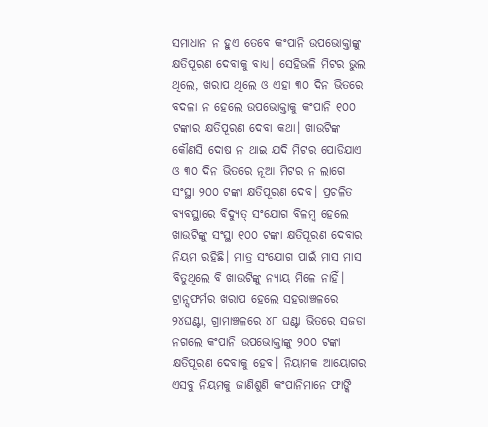ସମାଧାନ ନ ହୁଏ ତେବେ କଂପାନି ଉପଭୋକ୍ତାଙ୍କୁ କ୍ଷତିପୂରଣ ଦେବାକୁ ବାଧ୍ୟ। ସେହିଭଳି ମିଟର ଭୁଲ ଥିଲେ, ଖରାପ ଥିଲେ ଓ ଏହା ୩୦ ଦିନ ଭିତରେ ବଦଳା ନ ହେଲେ ଉପଭୋକ୍ତାକୁ କଂପାନି ୧୦୦ ଟଙ୍କାର କ୍ଷତିପୂରଣ ଦେବା କଥା। ଖାଉଟିଙ୍କ କୌଣସି ଦୋଷ ନ ଥାଇ ଯଦି ମିଟର ପୋଡିଯାଏ ଓ ୩୦ ଦିନ ଭିତରେ ନୂଆ ମିଟର ନ ଲାଗେ ସଂସ୍ଥା ୨୦୦ ଟଙ୍କା କ୍ଷତିପୂରଣ ଦେବ। ପ୍ରଚଳିତ ବ୍ୟବସ୍ଥାରେ ବିଦ୍ୟୁତ୍ ସଂଯୋଗ ବିଳମ୍ବ ହେଲେ ଖାଉଟିଙ୍କୁ ସଂସ୍ଥା ୧୦୦ ଟଙ୍କା କ୍ଷତିପୂରଣ ଦେବାର ନିୟମ ରହିଛି। ମାତ୍ର ସଂଯୋଗ ପାଇଁ ମାସ ମାସ ବିତୁଥିଲେ ବି ଖାଉଟିଙ୍କୁ ନ୍ୟାୟ ମିଳେ ନାହିଁ। ଟ୍ରାନ୍ସଫର୍ମର ଖରାପ ହେଲେ ସହରାଞ୍ଚଳରେ ୨୪ଘଣ୍ଟା, ଗ୍ରାମାଞ୍ଚଳରେ ୪୮ ଘଣ୍ଟା ଭିତରେ ସଜଡା ନଗଲେ କଂପାନି ଉପଭୋକ୍ତାଙ୍କୁ ୨୦୦ ଟଙ୍କା କ୍ଷତିପୂରଣ ଦେବାକୁ ହେବ। ନିୟାମକ ଆୟୋଗର ଏସବୁ ନିୟମକୁ ଜାଣିଶୁଣି କଂପାନିମାନେ ଫାଙ୍କି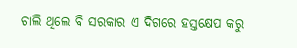ଚାଲି ଥିଲେ ବି ସରକାର ଏ ଦିଗରେ ହସ୍ତକ୍ଷେପ କରୁ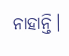ନାହାନ୍ତି।